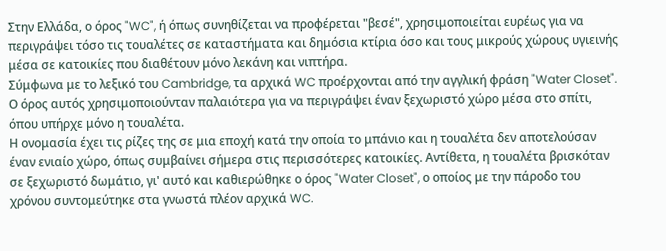Στην Ελλάδα, ο όρος "WC", ή όπως συνηθίζεται να προφέρεται "βεσέ", χρησιμοποιείται ευρέως για να περιγράψει τόσο τις τουαλέτες σε καταστήματα και δημόσια κτίρια όσο και τους μικρούς χώρους υγιεινής μέσα σε κατοικίες που διαθέτουν μόνο λεκάνη και νιπτήρα.
Σύμφωνα με το λεξικό του Cambridge, τα αρχικά WC προέρχονται από την αγγλική φράση "Water Closet". Ο όρος αυτός χρησιμοποιούνταν παλαιότερα για να περιγράψει έναν ξεχωριστό χώρο μέσα στο σπίτι, όπου υπήρχε μόνο η τουαλέτα.
Η ονομασία έχει τις ρίζες της σε μια εποχή κατά την οποία το μπάνιο και η τουαλέτα δεν αποτελούσαν έναν ενιαίο χώρο, όπως συμβαίνει σήμερα στις περισσότερες κατοικίες. Αντίθετα, η τουαλέτα βρισκόταν σε ξεχωριστό δωμάτιο, γι' αυτό και καθιερώθηκε ο όρος "Water Closet", ο οποίος με την πάροδο του χρόνου συντομεύτηκε στα γνωστά πλέον αρχικά WC.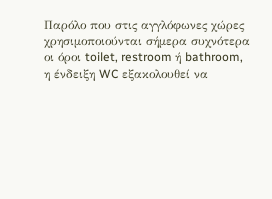Παρόλο που στις αγγλόφωνες χώρες χρησιμοποιούνται σήμερα συχνότερα οι όροι toilet, restroom ή bathroom, η ένδειξη WC εξακολουθεί να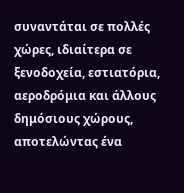συναντάται σε πολλές χώρες, ιδιαίτερα σε ξενοδοχεία, εστιατόρια, αεροδρόμια και άλλους δημόσιους χώρους, αποτελώντας ένα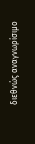διεθνώς αναγνωρίσιμο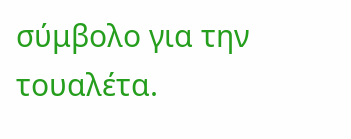σύμβολο για την τουαλέτα.